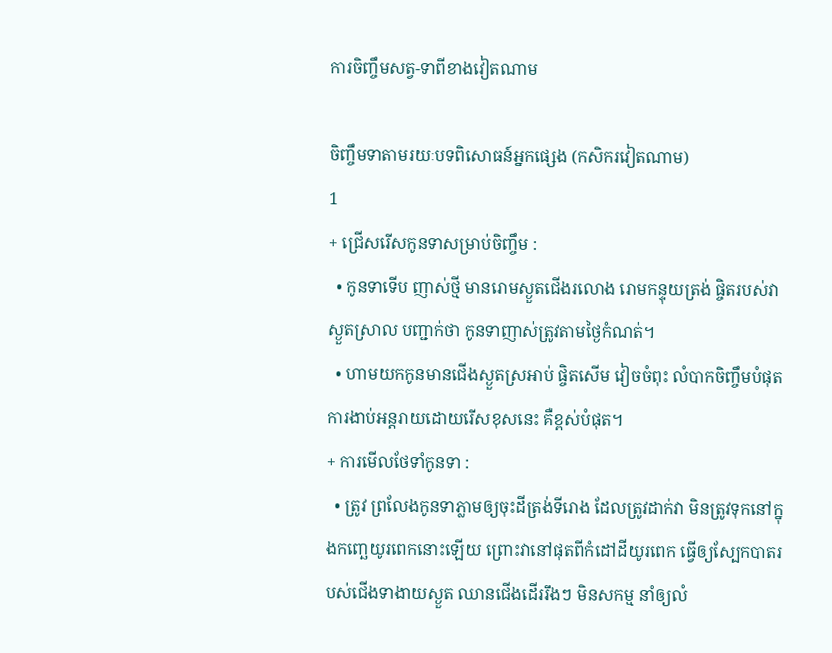ការចិញ្ចឹមសត្វ-ទាពីខាងវៀតណាម

ចិញ្ចឹមទាតាមរយៈបទពិសោធន៍អ្នកផ្សេង (កសិករវៀតណាម)
1
+ ជ្រើសរើសកូនទាសម្រាប់ចិញ្ចឹម :
  • កូនទាទើប ញាស់ថ្មី មានរោមស្ងួតជើងរលោង រោមកន្ទុយត្រង់ ផ្ចិតរបស់វាស្ងួតស្រាល បញ្ជាក់ថា កូនទាញាស់ត្រូវតាមថ្ងៃកំណត់។
  • ហាមយកកូនមានជើងស្ងួតស្រអាប់ ផ្ចិតសើម វៀចចំពុះ លំបាកចិញ្ចឹមបំផុត ការងាប់អន្តរាយដោយរើសខុសនេះ គឺខ្ពស់បំផុត។
+ ការមើលថែទាំកូនទា :
  • ត្រូវ ព្រលែងកូនទាភ្លាមឲ្យចុះដីត្រង់ទីរោង ដែលត្រូវដាក់វា មិនត្រូវទុកនៅក្នុងកញ្ឆេយូរពេកនោះឡើយ ព្រោះវានៅផុតពីកំដៅដីយូរពេក ធ្វើឲ្យស្បែកបាតរបស់ជើងទាងាយស្ងួត ឈានជើងដើររឹងៗ មិនសកម្ម នាំឲ្យលំ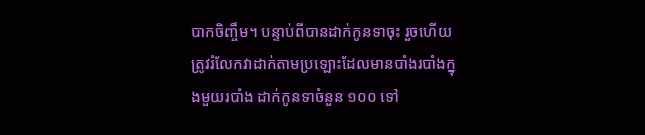បាកចិញ្ចឹម។ បន្ទាប់ពីបានដាក់កូនទាចុះ រួចហើយត្រូវរំលែកវាដាក់តាមប្រឡោះដែលមានបាំងរបាំងក្នុងមួយរបាំង ដាក់កូនទាចំនួន ១០០ ទៅ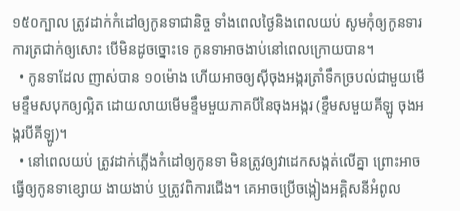១៥០ក្បាល ត្រូវដាក់កំដៅឲ្យកូនទាជានិច្ច ទាំងពេលថ្ងៃនិងពេលយប់ សូមកុំឲ្យកូនទារការត្រជាក់ឲ្យសោះ បើមិនដូចច្នោះទេ កូនទាអាចងាប់នៅពេលក្រោយបាន។
  • កូនទាដែល ញាស់បាន ១០ម៉ោង ហើយអាចឲ្យស៊ីចុងអង្ករត្រាំទឹកច្របល់ជាមួយមើមខ្ទឹមសបុកឲ្យល្អិត ដោយលាយមើមខ្ទឹមមួយភាគបីនៃចុងអង្ករ (ខ្ទឹមសមួយគីឡូ ចុងអង្ករបីគីឡូ)។
  • នៅពេលយប់ ត្រូវដាក់ភ្លើងកំដៅឲ្យកូនទា មិនត្រូវឲ្យវាដេកសង្កត់លើគ្នា ព្រោះអាចធ្វើឲ្យកូនទាខ្សោយ ងាយងាប់ ឬត្រូវពិការជើង។ គេអាចប្រើចង្កៀងអគ្គិសនីអំពូល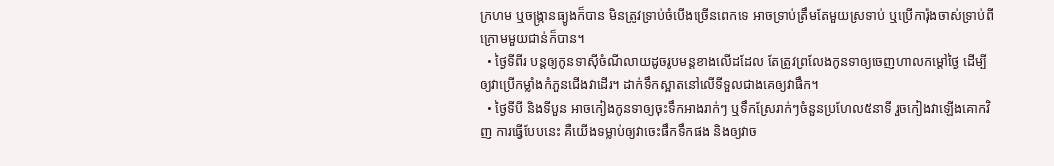ក្រហម ឬចង្ក្រានធ្យូងក៏បាន មិនត្រូវទ្រាប់ចំបើងច្រើនពេកទេ អាចទ្រាប់ត្រឹមតែមួយស្រទាប់ ឬប្រើការ៉ុងចាស់ទ្រាប់ពីក្រោមមួយជាន់ក៏បាន។
  • ថ្ងៃទីពីរ បន្តឲ្យកូនទាស៊ីចំណីលាយដូចរូបមន្តខាងលើដដែល តែត្រូវព្រលែងកូនទាឲ្យចេញហាលកម្តៅថ្ងៃ ដើម្បីឲ្យវាប្រើកម្លាំងកំភួនជើងវាដើរ។ ដាក់ទឹកស្អាតនៅលើទីទួលជាងគេឲ្យវាផឹក។
  • ថ្ងៃទីបី និងទីបួន អាចកៀងកូនទាឲ្យចុះទឹកអាងរាក់ៗ ឬទឹកស្រែរាក់ៗចំនួនប្រហែល៥នាទី រួចកៀងវាឡើងគោកវិញ ការធ្វើបែបនេះ គឺយើងទម្លាប់ឲ្យវាចេះផឹកទឹកផង និងឲ្យវាច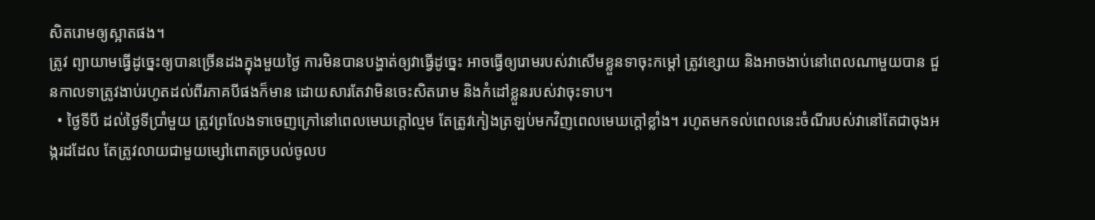សិតរោមឲ្យស្អាតផង។
ត្រូវ ព្យាយាមធ្វើដូច្នេះឲ្យបានច្រើនដងក្នុងមួយថ្ងៃ ការមិនបានបង្ហាត់ឲ្យវាធ្វើដូច្នេះ អាចធ្វើឲ្យរោមរបស់វាសើមខ្លួនទាចុះកម្តៅ ត្រូវខ្សោយ និងអាចងាប់នៅពេលណាមួយបាន ជួនកាលទាត្រូវងាប់រហូតដល់ពីរភាគបីផងក៏មាន ដោយសារតែវាមិនចេះសិតរោម និងកំដៅខ្លួនរបស់វាចុះទាប។
  • ថ្ងៃទីបី ដល់ថ្ងៃទីប្រាំមួយ ត្រូវព្រលែងទាចេញក្រៅនៅពេលមេឃក្តៅល្មម តែត្រូវកៀងត្រឡប់មកវិញពេលមេឃក្តៅខ្លាំង។ រហូតមកទល់ពេលនេះចំណីរបស់វានៅតែជាចុងអង្ករដដែល តែត្រូវលាយជាមួយម្សៅពោតច្របល់ចូលប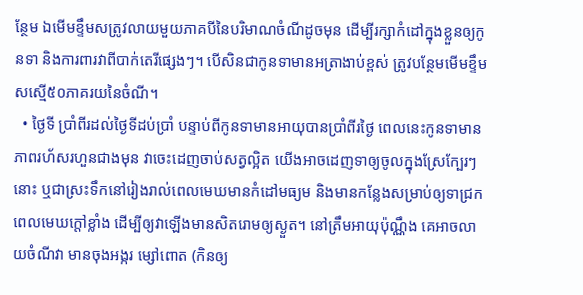ន្ថែម ឯមើមខ្ទឹមសត្រូវលាយមួយភាគបីនៃបរិមាណចំណីដូចមុន ដើម្បីរក្សាកំដៅក្នុងខ្លួនឲ្យកូនទា និងការពារវាពីបាក់តេរីផ្សេងៗ។ បើសិនជាកូនទាមានអត្រាងាប់ខ្ពស់ ត្រូវបន្ថែមមើមខ្ទឹមសស្មើ៥០ភាគរយនៃចំណី។
  • ថ្ងៃទី ប្រាំពីរដល់ថ្ងៃទីដប់ប្រាំ បន្ទាប់ពីកូនទាមានអាយុបានប្រាំពីរថ្ងៃ ពេលនេះកូនទាមានភាពរហ័សរហួនជាងមុន វាចេះដេញចាប់សត្វល្អិត យើងអាចដេញទាឲ្យចូលក្នុងស្រែក្បែរៗនោះ ឬជាស្រះទឹកនៅរៀងរាល់ពេលមេឃមានកំដៅមធ្យម និងមានកន្លែងសម្រាប់ឲ្យទាជ្រកពេលមេឃក្តៅខ្លាំង ដើម្បីឲ្យវាឡើងមានសិតរោមឲ្យស្ងួត។ នៅត្រឹមអាយុប៉ុណ្ណឹង គេអាចលាយចំណីវា មានចុងអង្ករ ម្សៅពោត (កិនឲ្យ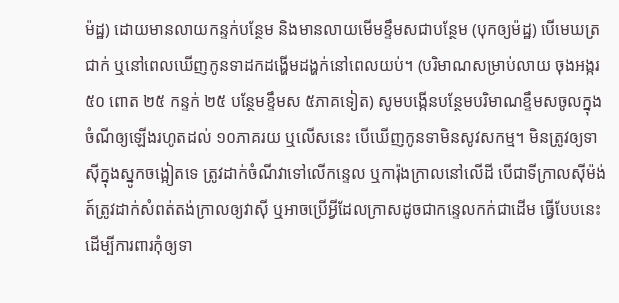ម៉ដ្ឋ) ដោយមានលាយកន្ទក់បន្ថែម និងមានលាយមើមខ្ទឹមសជាបន្ថែម (បុកឲ្យម៉ដ្ឋ) បើមេឃត្រជាក់ ឬនៅពេលឃើញកូនទាដកដង្ហើមដង្ហក់នៅពេលយប់។ (បរិមាណសម្រាប់លាយ ចុងអង្ករ ៥០ ពោត ២៥ កន្ទក់ ២៥ បន្ថែមខ្ទឹមស ៥ភាគទៀត) សូមបង្កើនបន្ថែមបរិមាណខ្ទឹមសចូលក្នុងចំណីឲ្យឡើងរហូតដល់ ១០ភាគរយ ឬលើសនេះ បើឃើញកូនទាមិនសូវសកម្ម។ មិនត្រូវឲ្យទាស៊ីក្នុងស្នូកចង្អៀតទេ ត្រូវដាក់ចំណីវាទៅលើកន្ទេល ឬការ៉ុងក្រាលនៅលើដី បើជាទីក្រាលស៊ីម៉ង់ត៍ត្រូវដាក់សំពត់តង់ក្រាលឲ្យវាស៊ី ឬអាចប្រើអ្វីដែលក្រាសដូចជាកន្ទេលកក់ជាដើម ធ្វើបែបនេះ ដើម្បីការពារកុំឲ្យទា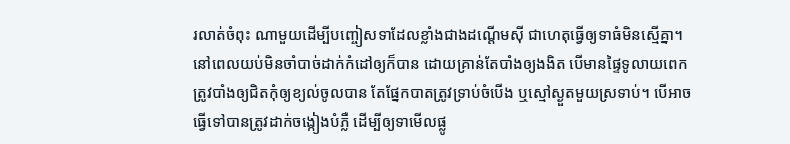រលាត់ចំពុះ ណាមួយដើម្បីបញ្ចៀសទាដែលខ្លាំងជាងដណ្តើមស៊ី ជាហេតុធ្វើឲ្យទាធំមិនស្មើគ្នា។ នៅពេលយប់មិនចាំបាច់ដាក់កំដៅឲ្យក៏បាន ដោយគ្រាន់តែបាំងឲ្យងងិត បើមានផ្ទៃទូលាយពេកត្រូវបាំងឲ្យជិតកុំឲ្យខ្យល់ចូលបាន តែផ្នែកបាតត្រូវទ្រាប់ចំបើង ឬស្មៅស្ងួតមួយស្រទាប់។ បើអាចធ្វើទៅបានត្រូវដាក់ចង្កៀងបំភ្លឺ ដើម្បីឲ្យទាមើលផ្លូ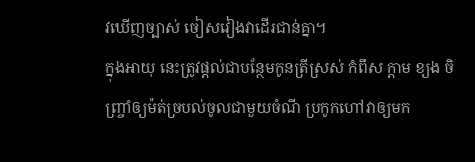វឃើញច្បាស់ ចៀសវៀងវាដើរជាន់គ្នា។
ក្នុងអាយុ នេះត្រូវផ្តល់ជាបន្ថែមកូនត្រីស្រស់ កំពឹស ក្តាម ខ្យង ចិញ្ច្រាំឲ្យម៉ត់ច្របល់ចូលជាមួយចំណី ប្រកូកហៅវាឲ្យមក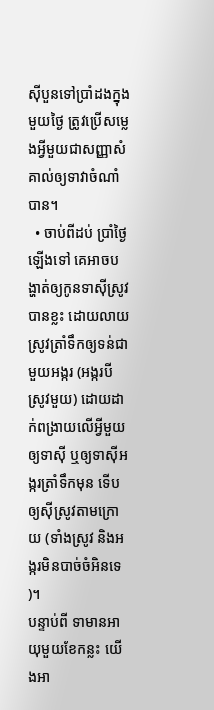ស៊ីបួនទៅប្រាំដងក្នុងមួយថ្ងៃ ត្រូវប្រើសម្លេងអ្វីមួយជាសញ្ញាសំគាល់ឲ្យទាវាចំណាំបាន។
  • ចាប់ពីដប់ ប្រាំថ្ងៃឡើងទៅ គេអាចបង្ហាត់ឲ្យកូនទាស៊ីស្រូវបានខ្លះ ដោយលាយស្រូវត្រាំទឹកឲ្យទន់ជាមួយអង្ករ (អង្ករបី ស្រូវមួយ) ដោយដាក់ពង្រាយលើអ្វីមួយឲ្យទាស៊ី ឬឲ្យទាស៊ីអង្ករត្រាំទឹកមុន ទើបឲ្យស៊ីស្រូវតាមក្រោយ (ទាំងស្រូវ និងអង្ករមិនបាច់ចំអិនទេ)។
បន្ទាប់ពី ទាមានអាយុមួយខែកន្លះ យើងអា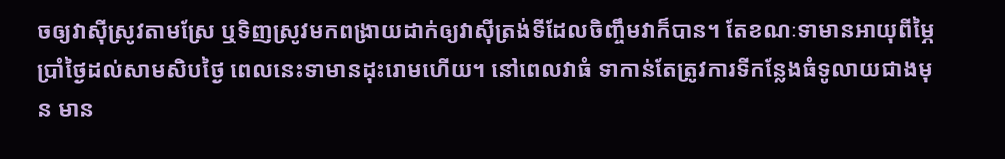ចឲ្យវាស៊ីស្រូវតាមស្រែ ឬទិញស្រូវមកពង្រាយដាក់ឲ្យវាស៊ីត្រង់ទីដែលចិញ្ចឹមវាក៏បាន។ តែខណៈទាមានអាយុពីម្ភៃប្រាំថ្ងៃដល់សាមសិបថ្ងៃ ពេលនេះទាមានដុះរោមហើយ។ នៅពេលវាធំ ទាកាន់តែត្រូវការទីកន្លែងធំទូលាយជាងមុន មាន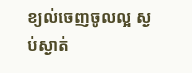ខ្យល់ចេញចូលល្អ ស្ងប់ស្ងាត់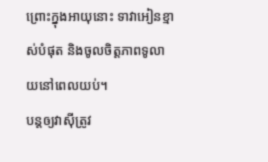ព្រោះក្នុងអាយុនោះ ទាវាអៀនខ្មាស់បំផុត និងចូលចិត្តភាពទូលាយនៅពេលយប់។
បន្តឲ្យវាស៊ីត្រូវ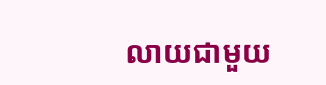លាយជាមួយ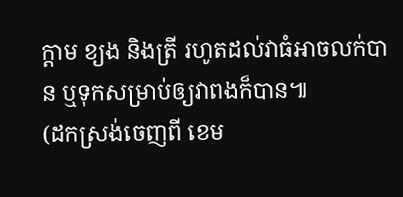ក្តាម ខ្យង និងត្រី រហូតដល់វាធំអាចលក់បាន ឬទុកសម្រាប់ឲ្យវាពងក៏បាន៕
(ដកស្រង់ចេញពី ខេម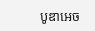បូឌាអេច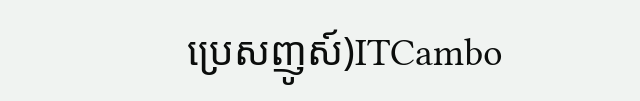ប្រេសញូស៍)ITCambo